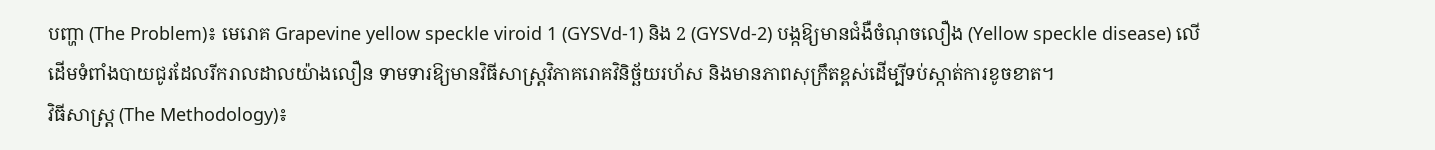បញ្ហា (The Problem)៖ មេរោគ Grapevine yellow speckle viroid 1 (GYSVd-1) និង 2 (GYSVd-2) បង្កឱ្យមានជំងឺចំណុចលឿង (Yellow speckle disease) លើដើមទំពាំងបាយជូរដែលរីករាលដាលយ៉ាងលឿន ទាមទារឱ្យមានវិធីសាស្ត្រវិភាគរោគវិនិច្ឆ័យរហ័ស និងមានភាពសុក្រឹតខ្ពស់ដើម្បីទប់ស្កាត់ការខូចខាត។
វិធីសាស្ត្រ (The Methodology)៖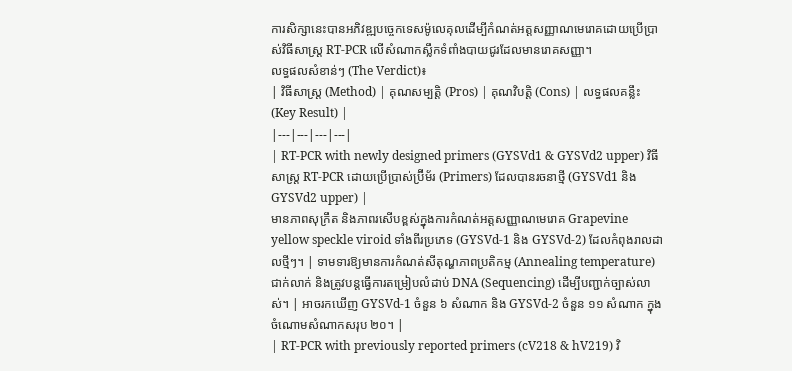ការសិក្សានេះបានអភិវឌ្ឍបច្ចេកទេសម៉ូលេគុលដើម្បីកំណត់អត្តសញ្ញាណមេរោគដោយប្រើប្រាស់វិធីសាស្ត្រ RT-PCR លើសំណាកស្លឹកទំពាំងបាយជូរដែលមានរោគសញ្ញា។
លទ្ធផលសំខាន់ៗ (The Verdict)៖
| វិធីសាស្ត្រ (Method) | គុណសម្បត្តិ (Pros) | គុណវិបត្តិ (Cons) | លទ្ធផលគន្លឹះ (Key Result) |
|---|---|---|---|
| RT-PCR with newly designed primers (GYSVd1 & GYSVd2 upper) វិធីសាស្ត្រ RT-PCR ដោយប្រើប្រាស់ប្រ៊ីម័រ (Primers) ដែលបានរចនាថ្មី (GYSVd1 និង GYSVd2 upper) |
មានភាពសុក្រឹត និងភាពរសើបខ្ពស់ក្នុងការកំណត់អត្តសញ្ញាណមេរោគ Grapevine yellow speckle viroid ទាំងពីរប្រភេទ (GYSVd-1 និង GYSVd-2) ដែលកំពុងរាលដាលថ្មីៗ។ | ទាមទារឱ្យមានការកំណត់សីតុណ្ហភាពប្រតិកម្ម (Annealing temperature) ជាក់លាក់ និងត្រូវបន្តធ្វើការតម្រៀបលំដាប់ DNA (Sequencing) ដើម្បីបញ្ជាក់ច្បាស់លាស់។ | អាចរកឃើញ GYSVd-1 ចំនួន ៦ សំណាក និង GYSVd-2 ចំនួន ១១ សំណាក ក្នុងចំណោមសំណាកសរុប ២០។ |
| RT-PCR with previously reported primers (cV218 & hV219) វិ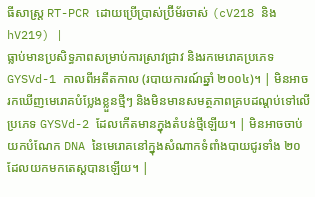ធីសាស្ត្រ RT-PCR ដោយប្រើប្រាស់ប្រ៊ីម័រចាស់ (cV218 និង hV219) |
ធ្លាប់មានប្រសិទ្ធភាពសម្រាប់ការស្រាវជ្រាវ និងរកមេរោគប្រភេទ GYSVd-1 កាលពីអតីតកាល (របាយការណ៍ឆ្នាំ ២០០៤)។ | មិនអាចរកឃើញមេរោគបំប្លែងខ្លួនថ្មីៗ និងមិនមានសមត្ថភាពគ្របដណ្តប់ទៅលើប្រភេទ GYSVd-2 ដែលកើតមានក្នុងតំបន់ថ្មីឡើយ។ | មិនអាចចាប់យកបំណែក DNA នៃមេរោគនៅក្នុងសំណាកទំពាំងបាយជូរទាំង ២០ ដែលយកមកតេស្តបានឡើយ។ |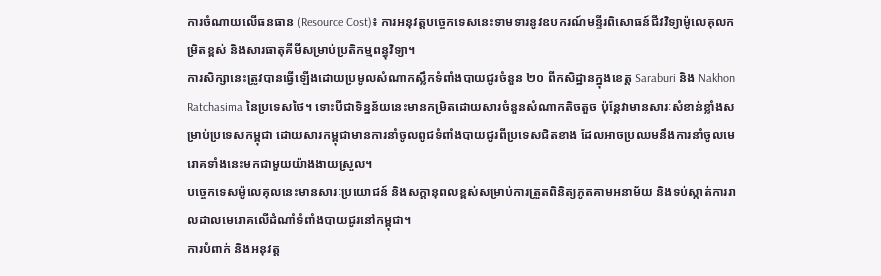ការចំណាយលើធនធាន (Resource Cost)៖ ការអនុវត្តបច្ចេកទេសនេះទាមទារនូវឧបករណ៍មន្ទីរពិសោធន៍ជីវវិទ្យាម៉ូលេគុលកម្រិតខ្ពស់ និងសារធាតុគីមីសម្រាប់ប្រតិកម្មពន្ធុវិទ្យា។
ការសិក្សានេះត្រូវបានធ្វើឡើងដោយប្រមូលសំណាកស្លឹកទំពាំងបាយជូរចំនួន ២០ ពីកសិដ្ឋានក្នុងខេត្ត Saraburi និង Nakhon Ratchasima នៃប្រទេសថៃ។ ទោះបីជាទិន្នន័យនេះមានកម្រិតដោយសារចំនួនសំណាកតិចតួច ប៉ុន្តែវាមានសារៈសំខាន់ខ្លាំងសម្រាប់ប្រទេសកម្ពុជា ដោយសារកម្ពុជាមានការនាំចូលពូជទំពាំងបាយជូរពីប្រទេសជិតខាង ដែលអាចប្រឈមនឹងការនាំចូលមេរោគទាំងនេះមកជាមួយយ៉ាងងាយស្រួល។
បច្ចេកទេសម៉ូលេគុលនេះមានសារៈប្រយោជន៍ និងសក្តានុពលខ្ពស់សម្រាប់ការត្រួតពិនិត្យភូតគាមអនាម័យ និងទប់ស្កាត់ការរាលដាលមេរោគលើដំណាំទំពាំងបាយជូរនៅកម្ពុជា។
ការបំពាក់ និងអនុវត្ត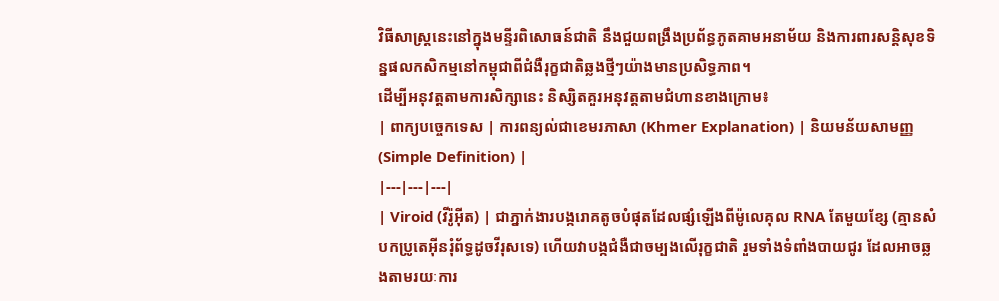វិធីសាស្ត្រនេះនៅក្នុងមន្ទីរពិសោធន៍ជាតិ នឹងជួយពង្រឹងប្រព័ន្ធភូតគាមអនាម័យ និងការពារសន្តិសុខទិន្នផលកសិកម្មនៅកម្ពុជាពីជំងឺរុក្ខជាតិឆ្លងថ្មីៗយ៉ាងមានប្រសិទ្ធភាព។
ដើម្បីអនុវត្តតាមការសិក្សានេះ និស្សិតគួរអនុវត្តតាមជំហានខាងក្រោម៖
| ពាក្យបច្ចេកទេស | ការពន្យល់ជាខេមរភាសា (Khmer Explanation) | និយមន័យសាមញ្ញ (Simple Definition) |
|---|---|---|
| Viroid (វីរ៉ូអ៊ីត) | ជាភ្នាក់ងារបង្ករោគតូចបំផុតដែលផ្សំឡើងពីម៉ូលេគុល RNA តែមួយខ្សែ (គ្មានសំបកប្រូតេអ៊ីនរុំព័ទ្ធដូចវីរុសទេ) ហើយវាបង្កជំងឺជាចម្បងលើរុក្ខជាតិ រួមទាំងទំពាំងបាយជូរ ដែលអាចឆ្លងតាមរយៈការ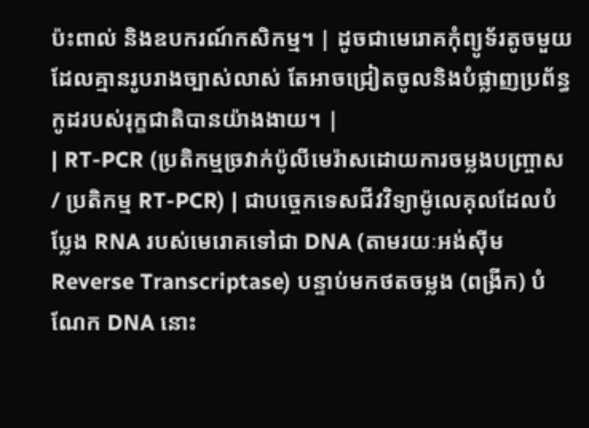ប៉ះពាល់ និងឧបករណ៍កសិកម្ម។ | ដូចជាមេរោគកុំព្យូទ័រតូចមួយដែលគ្មានរូបរាងច្បាស់លាស់ តែអាចជ្រៀតចូលនិងបំផ្លាញប្រព័ន្ធកូដរបស់រុក្ខជាតិបានយ៉ាងងាយ។ |
| RT-PCR (ប្រតិកម្មច្រវាក់ប៉ូលីមេរ៉ាសដោយការចម្លងបញ្ច្រាស / ប្រតិកម្ម RT-PCR) | ជាបច្ចេកទេសជីវវិទ្យាម៉ូលេគុលដែលបំប្លែង RNA របស់មេរោគទៅជា DNA (តាមរយៈអង់ស៊ីម Reverse Transcriptase) បន្ទាប់មកថតចម្លង (ពង្រីក) បំណែក DNA នោះ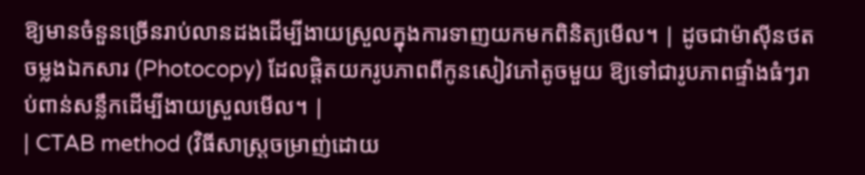ឱ្យមានចំនួនច្រើនរាប់លានដងដើម្បីងាយស្រួលក្នុងការទាញយកមកពិនិត្យមើល។ | ដូចជាម៉ាស៊ីនថតចម្លងឯកសារ (Photocopy) ដែលផ្តិតយករូបភាពពីកូនសៀវភៅតូចមួយ ឱ្យទៅជារូបភាពផ្ទាំងធំៗរាប់ពាន់សន្លឹកដើម្បីងាយស្រួលមើល។ |
| CTAB method (វិធីសាស្ត្រចម្រាញ់ដោយ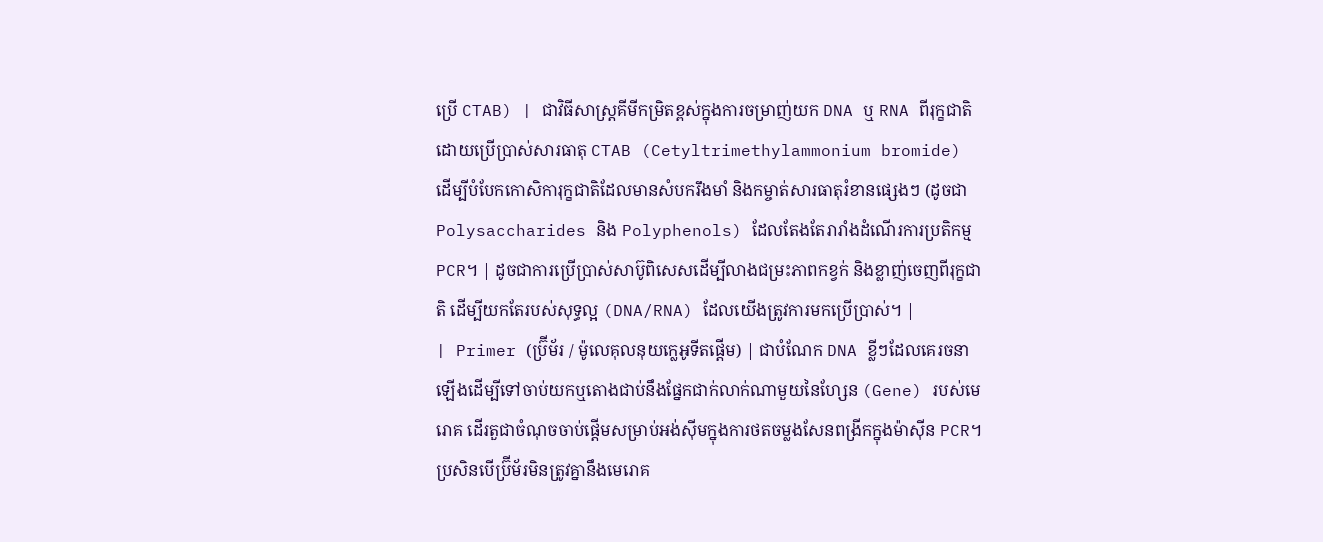ប្រើ CTAB) | ជាវិធីសាស្ត្រគីមីកម្រិតខ្ពស់ក្នុងការចម្រាញ់យក DNA ឬ RNA ពីរុក្ខជាតិ ដោយប្រើប្រាស់សារធាតុ CTAB (Cetyltrimethylammonium bromide) ដើម្បីបំបែកកោសិការុក្ខជាតិដែលមានសំបករឹងមាំ និងកម្ចាត់សារធាតុរំខានផ្សេងៗ (ដូចជា Polysaccharides និង Polyphenols) ដែលតែងតែរារាំងដំណើរការប្រតិកម្ម PCR។ | ដូចជាការប្រើប្រាស់សាប៊ូពិសេសដើម្បីលាងជម្រះភាពកខ្វក់ និងខ្លាញ់ចេញពីរុក្ខជាតិ ដើម្បីយកតែរបស់សុទ្ធល្អ (DNA/RNA) ដែលយើងត្រូវការមកប្រើប្រាស់។ |
| Primer (ប្រ៊ីម័រ / ម៉ូលេគុលនុយក្លេអូទីតផ្តើម) | ជាបំណែក DNA ខ្លីៗដែលគេរចនាឡើងដើម្បីទៅចាប់យកឬតោងជាប់នឹងផ្នែកជាក់លាក់ណាមួយនៃហ្សែន (Gene) របស់មេរោគ ដើរតួជាចំណុចចាប់ផ្តើមសម្រាប់អង់ស៊ីមក្នុងការថតចម្លងសែនពង្រីកក្នុងម៉ាស៊ីន PCR។ ប្រសិនបើប្រ៊ីម័រមិនត្រូវគ្នានឹងមេរោគ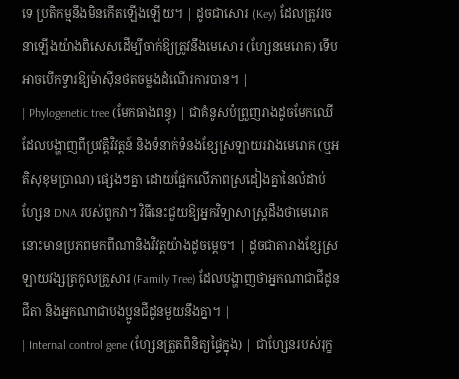ទេ ប្រតិកម្មនឹងមិនកើតឡើងឡើយ។ | ដូចជាសោរ (Key) ដែលត្រូវរចនាឡើងយ៉ាងពិសេសដើម្បីចាក់ឱ្យត្រូវនឹងមេសោរ (ហ្សែនមេរោគ) ទើបអាចបើកទ្វារឱ្យម៉ាស៊ីនថតចម្លងដំណើរការបាន។ |
| Phylogenetic tree (មែកធាងពន្ធុ) | ជាគំនូសបំព្រួញរាងដូចមែកឈើដែលបង្ហាញពីប្រវត្តិវិវត្តន៍ និងទំនាក់ទំនងខ្សែស្រឡាយរវាងមេរោគ (ឬអតិសុខុមប្រាណ) ផ្សេងៗគ្នា ដោយផ្អែកលើភាពស្រដៀងគ្នានៃលំដាប់ហ្សែន DNA របស់ពួកវា។ វិធីនេះជួយឱ្យអ្នកវិទ្យាសាស្ត្រដឹងថាមេរោគនោះមានប្រភពមកពីណានិងវិវត្តយ៉ាងដូចម្តេច។ | ដូចជាតារាងខ្សែស្រឡាយវង្សត្រកូលគ្រួសារ (Family Tree) ដែលបង្ហាញថាអ្នកណាជាជីដូនជីតា និងអ្នកណាជាបងប្អូនជីដូនមួយនឹងគ្នា។ |
| Internal control gene (ហ្សែនត្រួតពិនិត្យផ្ទៃក្នុង) | ជាហ្សែនរបស់រុក្ខ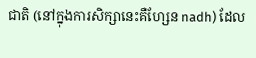ជាតិ (នៅក្នុងការសិក្សានេះគឺហ្សែន nadh) ដែល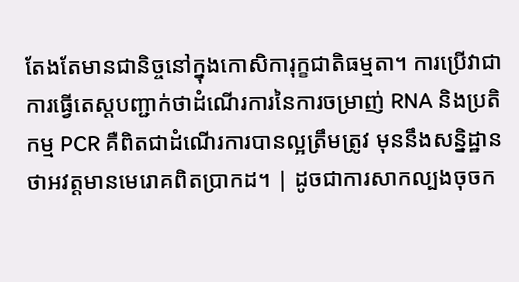តែងតែមានជានិច្ចនៅក្នុងកោសិការុក្ខជាតិធម្មតា។ ការប្រើវាជាការធ្វើតេស្តបញ្ជាក់ថាដំណើរការនៃការចម្រាញ់ RNA និងប្រតិកម្ម PCR គឺពិតជាដំណើរការបានល្អត្រឹមត្រូវ មុននឹងសន្និដ្ឋានថាអវត្តមានមេរោគពិតប្រាកដ។ | ដូចជាការសាកល្បងចុចក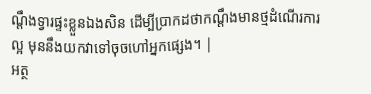ណ្ដឹងទ្វារផ្ទះខ្លួនឯងសិន ដើម្បីប្រាកដថាកណ្ដឹងមានថ្មដំណើរការល្អ មុននឹងយកវាទៅចុចហៅអ្នកផ្សេង។ |
អត្ថ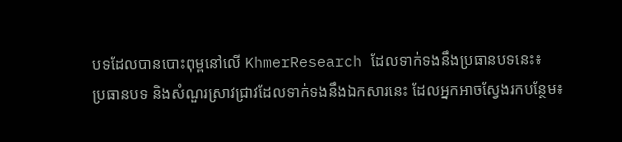បទដែលបានបោះពុម្ពនៅលើ KhmerResearch ដែលទាក់ទងនឹងប្រធានបទនេះ៖
ប្រធានបទ និងសំណួរស្រាវជ្រាវដែលទាក់ទងនឹងឯកសារនេះ ដែលអ្នកអាចស្វែងរកបន្ថែម៖